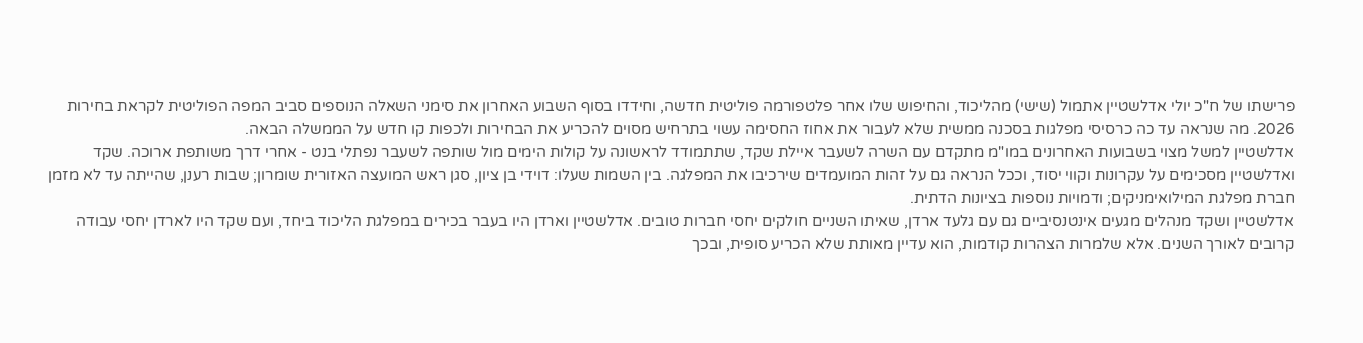פרישתו של ח"כ יולי אדלשטיין אתמול (שישי) מהליכוד, והחיפוש שלו אחר פלטפורמה פוליטית חדשה, וחידדו בסוף השבוע האחרון את סימני השאלה הנוספים סביב המפה הפוליטית לקראת בחירות 2026. מה שנראה עד כה כרסיסי מפלגות בסכנה ממשית שלא לעבור את אחוז החסימה עשוי בתרחיש מסוים להכריע את הבחירות ולכפות קו חדש על הממשלה הבאה.
אדלשטיין למשל מצוי בשבועות האחרונים במו"מ מתקדם עם השרה לשעבר איילת שקד, שתתמודד לראשונה על קולות הימים מול שותפה לשעבר נפתלי בנט - אחרי דרך משותפת ארוכה. שקד ואדלשטיין מסכימים על עקרונות וקווי יסוד, וככל הנראה גם על זהות המועמדים שירכיבו את המפלגה. בין השמות שעלו: דוידי בן ציון, סגן ראש המועצה האזורית שומרון; שבות רענן, שהייתה עד לא מזמן חברת מפלגת המילואימניקים; ודמויות נוספות בציונות הדתית.
אדלשטיין ושקד מנהלים מגעים אינטנסיביים גם עם גלעד ארדן, שאיתו השניים חולקים יחסי חברות טובים. אדלשטיין וארדן היו בעבר בכירים במפלגת הליכוד ביחד, ועם שקד היו לארדן יחסי עבודה קרובים לאורך השנים. אלא שלמרות הצהרות קודמות, הוא עדיין מאותת שלא הכריע סופית, ובכך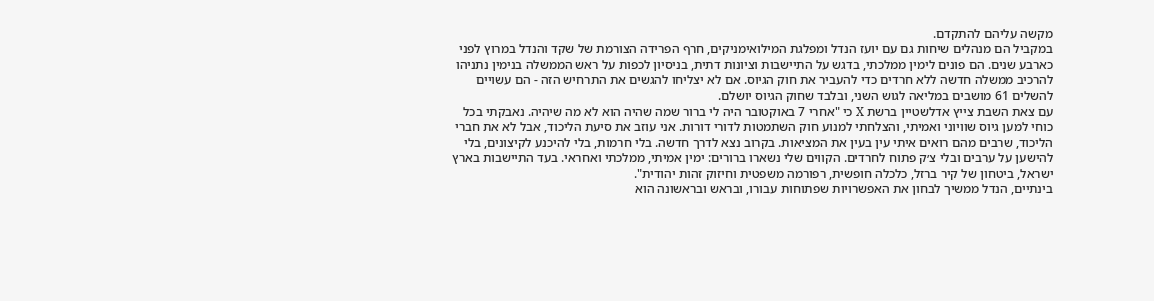מקשה עליהם להתקדם.
במקביל הם מנהלים שיחות גם עם יועז הנדל ומפלגת המילואימניקים, חרף הפרידה הצורמת של שקד והנדל במרוץ לפני כארבע שנים. הם פונים לימין ממלכתי, בדגש על התיישבות וציונות דתית, בניסיון לכפות על ראש הממשלה בנימין נתניהו להרכיב ממשלה חדשה ללא חרדים כדי להעביר את חוק הגיוס. אם לא יצליחו להגשים את התרחיש הזה - הם עשויים להשלים 61 מושבים במליאה לגוש השני, ובלבד שחוק הגיוס יושלם.
עם צאת השבת צייץ אדלשטיין ברשת X כי "אחרי 7 באוקטובר היה לי ברור שמה שהיה הוא לא מה שיהיה. נאבקתי בכל כוחי למען גיוס שוויוני ואמיתי, והצלחתי למנוע חוק השתמטות לדורי דורות. אני עוזב את סיעת הליכוד, אבל לא את חברי הליכוד, שרבים מהם רואים איתי עין בעין את המציאות. בקרוב נצא לדרך חדשה. בלי חרמות, בלי להיכנע לקיצונים, בלי להישען על ערבים ובלי צ׳ק פתוח לחרדים. הקווים שלי נשארו ברורים: ימין אמיתי, ממלכתי ואחראי. בעד התיישבות בארץ ישראל, ביטחון של קיר ברזל, כלכלה חופשית, רפורמה משפטית וחיזוק זהות יהודית".
בינתיים, הנדל ממשיך לבחון את האפשרויות שפתוחות עבורו, ובראש ובראשונה הוא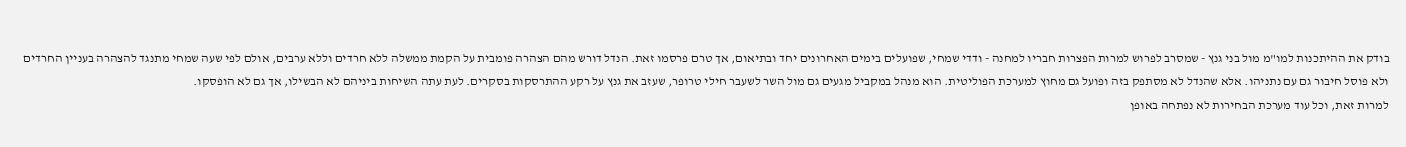בודק את ההיתכנות למו"מ מול בני גנץ - שמסרב לפרוש למרות הפצרות חבריו למחנה - ודדי שמחי, שפועלים בימים האחרונים יחד ובתיאום, אך טרם פרסמו זאת. הנדל דורש מהם הצהרה פומבית על הקמת ממשלה ללא חרדים וללא ערבים, אולם לפי שעה שמחי מתנגד להצהרה בעניין החרדים ולא פוסל חיבור גם עם נתניהו. אלא שהנדל לא מסתפק בזה ופועל גם מחוץ למערכת הפוליטית. הוא מנהל במקביל מגעים גם מול השר לשעבר חילי טרופר, שעזב את גנץ על רקע ההתרסקות בסקרים. לעת עתה השיחות ביניהם לא הבשילו, אך גם לא הופסקו.
למרות זאת, וכל עוד מערכת הבחירות לא נפתחה באופן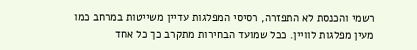רשמי והכנסת לא התפזרה, רסיסי המפלגות עדיין משייטות במרחב כמו מעין מפלגות לוויין. ככל שמועד הבחירות מתקרב כך כל אחד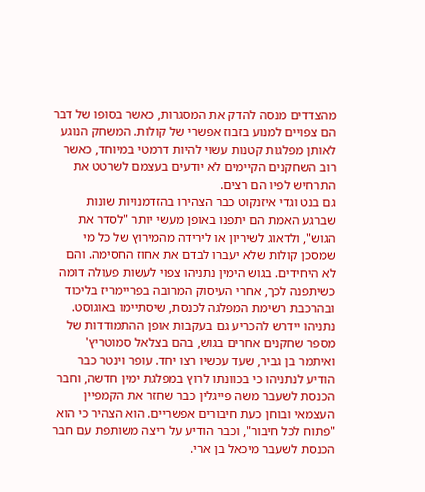מהצדדים מנסה להדק את המסגרות, כאשר בסופו של דבר הם צפויים למנוע בזבוז אפשרי של קולות. המשחק הנוגע לאותן מפלגות קטנות עשוי להיות דרמטי במיוחד, כאשר רוב השחקנים הקיימים לא יודעים בעצמם לשרטט את התרחיש לפיו הם רצים.
גם בנט וגדי איזנקוט כבר הצהירו בהזדמנויות שונות שברגע האמת הם יתפנו באופן מעשי יותר "לסדר את הגוש", ולדאוג לשיריון או לירידה מהמירוץ של כל מי שמסכן קולות שלא יעברו לבדם את אחוז החסימה. והם לא היחידים. בגוש הימין נתניהו צפוי לעשות פעולה דומה כשיתפנה לכך, אחרי העיסוק המרובה בפריימריז בליכוד ובהרכבת רשימת המפלגה לכנסת, שיסתיימו באוגוסט.
נתניהו יידרש להכריע גם בעקבות אופן ההתמודדות של מספר שחקנים אחרים בגוש, בהם בצלאל סמוטריץ' ואיתמר בן גביר, שעד עכשיו רצו יחד. עופר וינטר כבר הודיע לנתניהו כי בכוונתו לרוץ במפלגת ימין חדשה, וחבר הכנסת לשעבר משה פייגלין כבר שחזר את הקמפיין העצמאי ובוחן כעת חיבורים אפשריים. הוא הצהיר כי הוא "פתוח לכל חיבור", וכבר הודיע על ריצה משותפת עם חבר הכנסת לשעבר מיכאל בן ארי.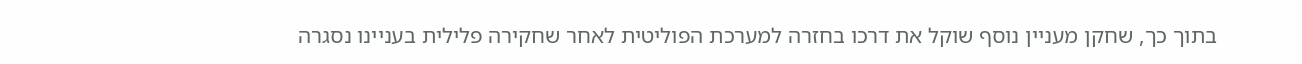בתוך כך, שחקן מעניין נוסף שוקל את דרכו בחזרה למערכת הפוליטית לאחר שחקירה פלילית בעניינו נסגרה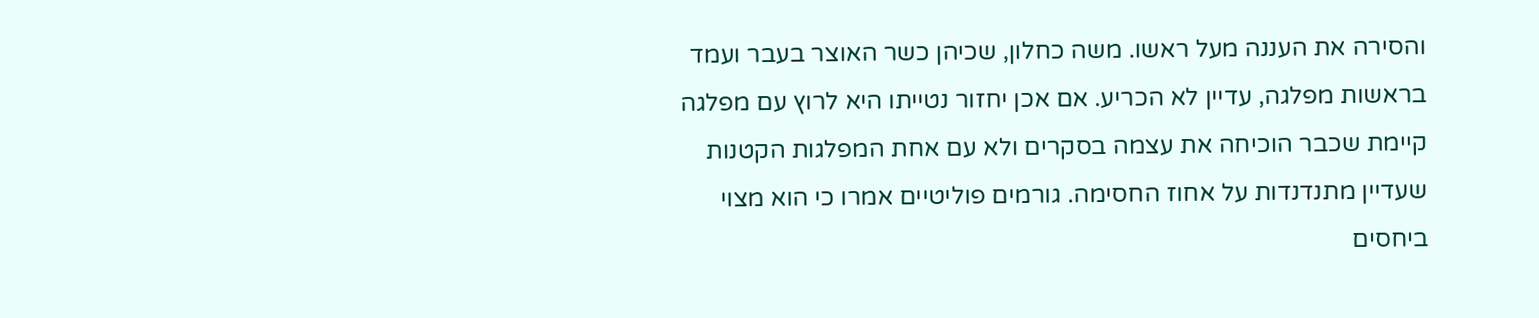והסירה את העננה מעל ראשו. משה כחלון, שכיהן כשר האוצר בעבר ועמד בראשות מפלגה, עדיין לא הכריע. אם אכן יחזור נטייתו היא לרוץ עם מפלגה קיימת שכבר הוכיחה את עצמה בסקרים ולא עם אחת המפלגות הקטנות שעדיין מתנדנדות על אחוז החסימה. גורמים פוליטיים אמרו כי הוא מצוי ביחסים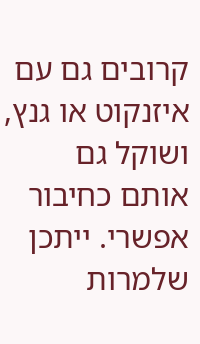קרובים גם עם איזנקוט או גנץ, ושוקל גם אותם כחיבור אפשרי. ייתכן שלמרות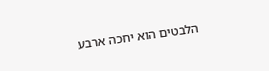הלבטים הוא יחכה ארבע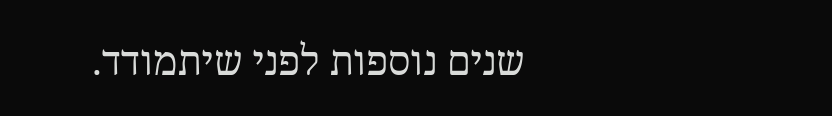שנים נוספות לפני שיתמודד.